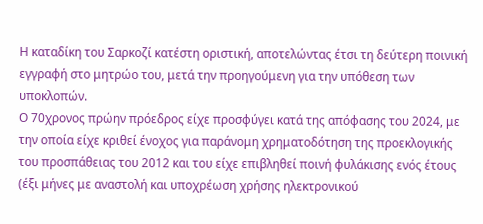Η καταδίκη του Σαρκοζί κατέστη οριστική, αποτελώντας έτσι τη δεύτερη ποινική εγγραφή στο μητρώο του, μετά την προηγούμενη για την υπόθεση των υποκλοπών.
Ο 70χρονος πρώην πρόεδρος είχε προσφύγει κατά της απόφασης του 2024, με την οποία είχε κριθεί ένοχος για παράνομη χρηματοδότηση της προεκλογικής του προσπάθειας του 2012 και του είχε επιβληθεί ποινή φυλάκισης ενός έτους (έξι μήνες με αναστολή και υποχρέωση χρήσης ηλεκτρονικού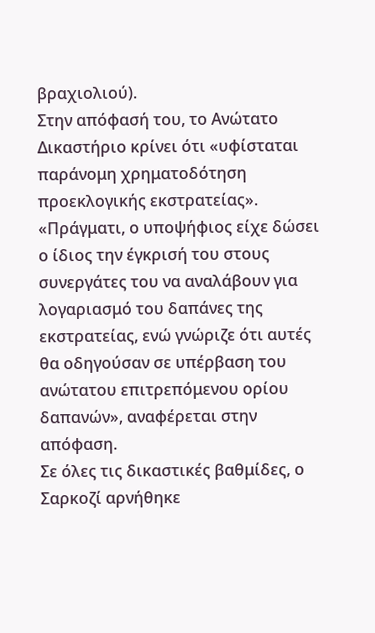βραχιολιού).
Στην απόφασή του, το Ανώτατο Δικαστήριο κρίνει ότι «υφίσταται παράνομη χρηματοδότηση προεκλογικής εκστρατείας».
«Πράγματι, ο υποψήφιος είχε δώσει ο ίδιος την έγκρισή του στους συνεργάτες του να αναλάβουν για λογαριασμό του δαπάνες της εκστρατείας, ενώ γνώριζε ότι αυτές θα οδηγούσαν σε υπέρβαση του ανώτατου επιτρεπόμενου ορίου δαπανών», αναφέρεται στην απόφαση.
Σε όλες τις δικαστικές βαθμίδες, ο Σαρκοζί αρνήθηκε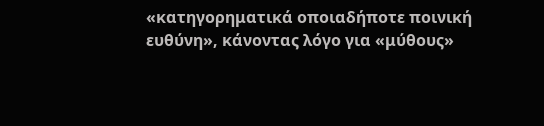«κατηγορηματικά οποιαδήποτε ποινική ευθύνη», κάνοντας λόγο για «μύθους»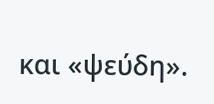και «ψεύδη».